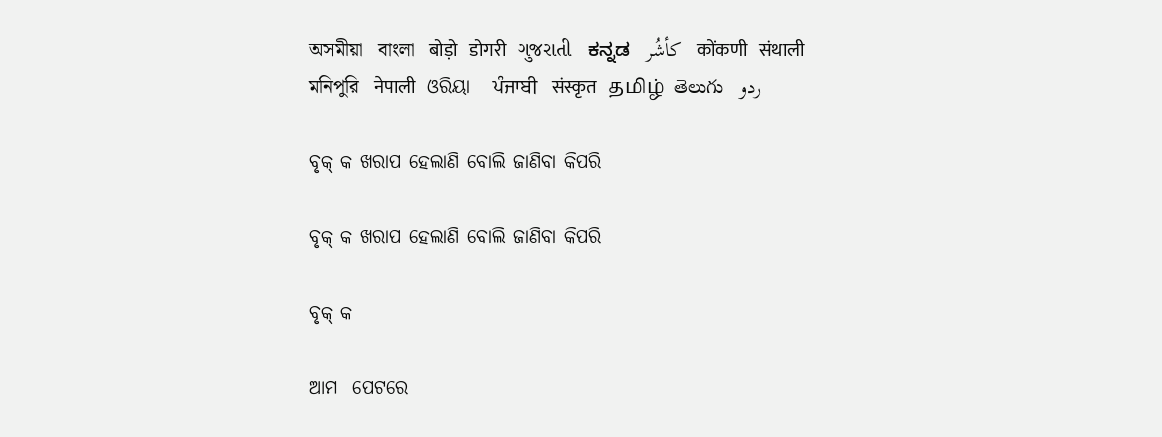অসমীয়া   বাংলা   बोड़ो   डोगरी   ગુજરાતી   ಕನ್ನಡ   كأشُر   कोंकणी   संथाली   মনিপুরি   नेपाली   ଓରିୟା   ਪੰਜਾਬੀ   संस्कृत   தமிழ்  తెలుగు   ردو

ବୃକ୍ କ ଖରାପ ହେଲାଣି ବୋଲି ଜାଣିବା କିପରି

ବୃକ୍ କ ଖରାପ ହେଲାଣି ବୋଲି ଜାଣିବା କିପରି

ବୃକ୍ କ

ଆମ  ପେଟରେ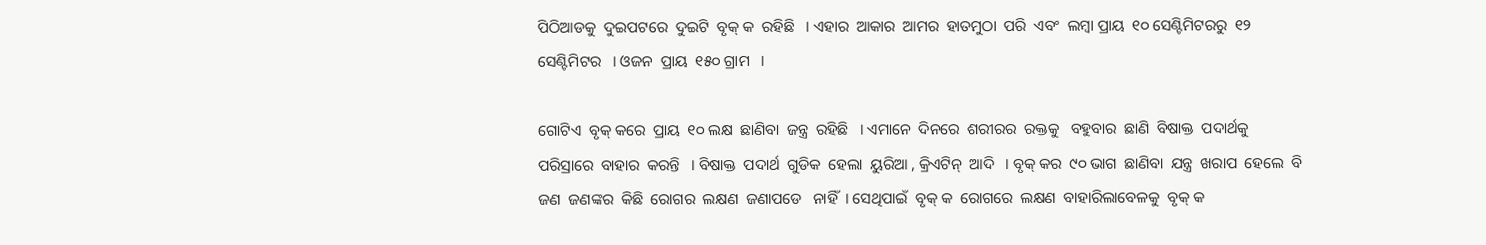ପିଠିଆଡକୁ  ଦୁଇପଟରେ  ଦୁଇଟି  ବୃକ୍ କ  ରହିଛି   । ଏହାର  ଆକାର  ଆମର  ହାତମୁଠା  ପରି  ଏବଂ  ଲମ୍ବା ପ୍ରାୟ  ୧୦ ସେଣ୍ଟିମିଟରରୁ  ୧୨ ସେଣ୍ଟିମିଟର   । ଓଜନ  ପ୍ରାୟ  ୧୫୦ ଗ୍ରାମ   ।

ଗୋଟିଏ  ବୃକ୍ କରେ  ପ୍ରାୟ  ୧୦ ଲକ୍ଷ  ଛାଣିବା  ଜନ୍ତ୍ର  ରହିଛି   । ଏମାନେ  ଦିନରେ  ଶରୀରର  ରକ୍ତକୁ   ବହୁବାର  ଛାଣି  ବିଷାକ୍ତ  ପଦାର୍ଥକୁ  ପରିସ୍ରାରେ  ବାହାର  କରନ୍ତି   । ବିଷାକ୍ତ  ପଦାର୍ଥ  ଗୁଡିକ  ହେଲା  ୟୁରିଆ , କ୍ରିଏଟିନ୍  ଆଦି   । ବୃକ୍ କର  ୯୦ ଭାଗ  ଛାଣିବା  ଯନ୍ତ୍ର  ଖରାପ  ହେଲେ  ବି  ଜଣ  ଜଣଙ୍କର  କିଛି  ରୋଗର  ଲକ୍ଷଣ  ଜଣାପଡେ   ନାହିଁ  । ସେଥିପାଇଁ  ବୃକ୍ କ  ରୋଗରେ  ଲକ୍ଷଣ  ବାହାରିଲାବେଳକୁ  ବୃକ୍ କ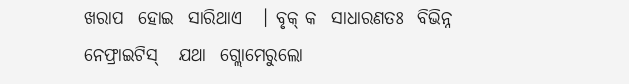ଖରାପ  ହୋଇ  ସାରିଥାଏ   । ବୃକ୍ କ  ସାଧାରଣତଃ  ବିଭିନ୍ନ  ନେଫ୍ରାଇଟିସ୍   ଯଥା  ଗ୍ଲୋମେରୁଲୋ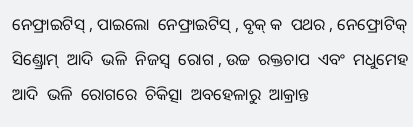ନେଫ୍ରାଇଟିସ୍ , ପାଇଲୋ  ନେଫ୍ରାଇଟିସ୍ , ବୃକ୍ କ  ପଥର , ନେଫ୍ରୋଟିକ୍  ସିଣ୍ଡ୍ରୋମ୍  ଆଦି  ଭଳି  ନିଜସ୍ଵ  ରୋଗ , ଉଚ୍ଚ  ରକ୍ତଚାପ  ଏବଂ  ମଧୁମେହ  ଆଦି  ଭଳି  ରୋଗରେ  ଚିକିତ୍ସା  ଅବହେଳାରୁ  ଆକ୍ରାନ୍ତ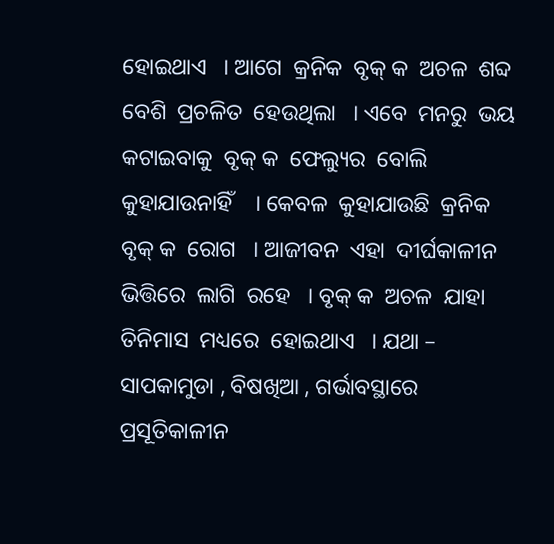ହୋଇଥାଏ   । ଆଗେ  କ୍ରନିକ  ବୃକ୍ କ  ଅଚଳ  ଶବ୍ଦ  ବେଶି  ପ୍ରଚଳିତ  ହେଉଥିଲା   । ଏବେ  ମନରୁ  ଭୟ  କଟାଇବାକୁ  ବୃକ୍ କ  ଫେଲ୍ୟୁର  ବୋଲି  କୁହାଯାଉନାହିଁ    । କେବଳ  କୁହାଯାଉଛି  କ୍ରନିକ  ବୃକ୍ କ  ରୋଗ   । ଆଜୀବନ  ଏହା  ଦୀର୍ଘକାଳୀନ  ଭିତ୍ତିରେ  ଲାଗି  ରହେ   । ବୃକ୍ କ  ଅଚଳ  ଯାହା  ତିନିମାସ  ମଧ୍ୟରେ  ହୋଇଥାଏ   । ଯଥା – ସାପକାମୁଡା , ବିଷଖିଆ , ଗର୍ଭାବସ୍ଥାରେ  ପ୍ରସୂତିକାଳୀନ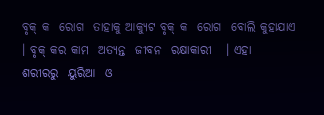ବୃକ୍ କ  ରୋଗ  ତାହାକୁ ଆକ୍ୟୁଟ ବୃକ୍ କ  ରୋଗ  ବୋଲି କୁହାଯାଏ   । ବୃକ୍ କର କାମ  ଅତ୍ୟନ୍ତ  ଜୀବନ  ରକ୍ଷାକାରୀ   । ଏହା  ଶରୀରରୁ  ୟୁରିଆ  ଓ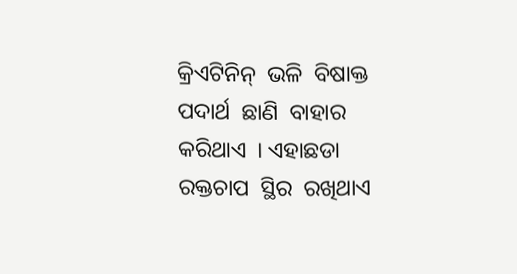କ୍ରିଏଟିନିନ୍  ଭଳି  ବିଷାକ୍ତ   ପଦାର୍ଥ  ଛାଣି  ବାହାର  କରିଥାଏ  । ଏହାଛଡା  ରକ୍ତଚାପ  ସ୍ଥିର  ରଖିଥାଏ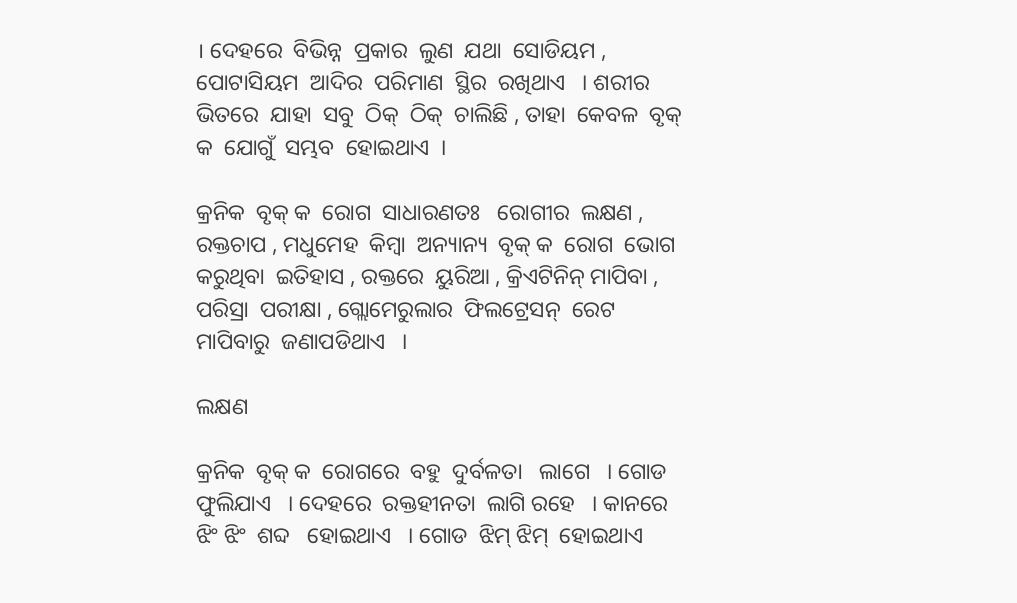। ଦେହରେ  ବିଭିନ୍ନ  ପ୍ରକାର  ଲୁଣ  ଯଥା  ସୋଡିୟମ , ପୋଟାସିୟମ  ଆଦିର  ପରିମାଣ  ସ୍ଥିର  ରଖିଥାଏ   । ଶରୀର  ଭିତରେ  ଯାହା  ସବୁ  ଠିକ୍  ଠିକ୍  ଚାଲିଛି , ତାହା  କେବଳ  ବୃକ୍ କ  ଯୋଗୁଁ  ସମ୍ଭବ  ହୋଇଥାଏ  ।

କ୍ରନିକ  ବୃକ୍ କ  ରୋଗ  ସାଧାରଣତଃ   ରୋଗୀର  ଲକ୍ଷଣ , ରକ୍ତଚାପ , ମଧୁମେହ  କିମ୍ବା  ଅନ୍ୟାନ୍ୟ  ବୃକ୍ କ  ରୋଗ  ଭୋଗ  କରୁଥିବା  ଇତିହାସ , ରକ୍ତରେ  ୟୁରିଆ , କ୍ରିଏଟିନିନ୍ ମାପିବା , ପରିସ୍ରା  ପରୀକ୍ଷା , ଗ୍ଲୋମେରୁଲାର  ଫିଲଟ୍ରେସନ୍  ରେଟ  ମାପିବାରୁ  ଜଣାପଡିଥାଏ   ।

ଲକ୍ଷଣ

କ୍ରନିକ  ବୃକ୍ କ  ରୋଗରେ  ବହୁ  ଦୁର୍ବଳତା   ଲାଗେ   । ଗୋଡ  ଫୁଲିଯାଏ   । ଦେହରେ  ରକ୍ତହୀନତା  ଲାଗି ରହେ   । କାନରେ  ଝିଂ ଝିଂ  ଶବ୍ଦ   ହୋଇଥାଏ   । ଗୋଡ  ଝିମ୍ ଝିମ୍  ହୋଇଥାଏ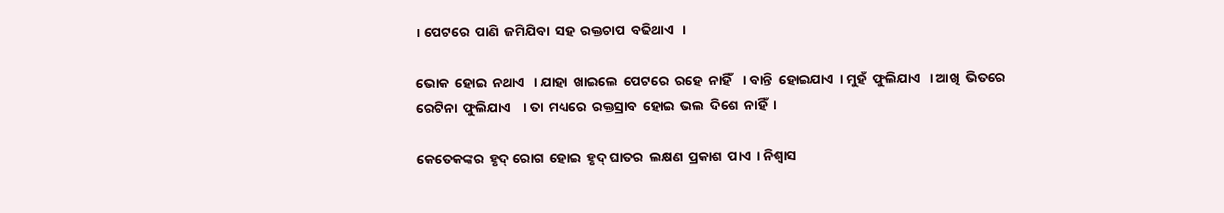। ପେଟରେ  ପାଣି  ଜମିଯିବା  ସହ  ରକ୍ତଚାପ  ବଢିଥାଏ   ।

ଭୋକ  ହୋଇ  ନଥାଏ   । ଯାହା  ଖାଇଲେ  ପେଟରେ  ରହେ  ନାହିଁ    । ବାନ୍ତି  ହୋଇଯାଏ  । ମୁହଁ  ଫୁଲିଯାଏ   । ଆଖି  ଭିତରେ  ରେଟିନା  ଫୁଲିଯାଏ    । ତା  ମଧ୍ୟରେ  ରକ୍ତସ୍ରାବ  ହୋଇ  ଭଲ  ଦିଶେ  ନାହିଁ  ।

କେତେକଙ୍କର  ହୃଦ୍ ରୋଗ  ହୋଇ  ହୃଦ୍ ଘାତର  ଲକ୍ଷଣ  ପ୍ରକାଶ  ପାଏ  । ନିଶ୍ଵାସ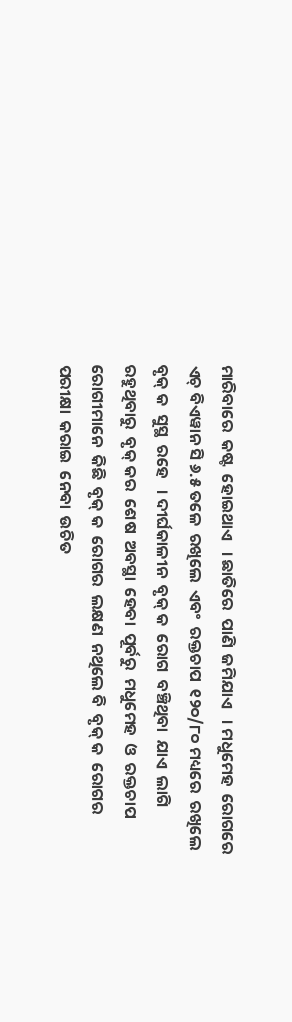ମାରିବାରେ  କଷ୍ଟ  ହୋଇଥାଏ   । ଛାତିରେ  ପାଣି  ଜମିଯାଏ   । ମଧୁମେହ  ରୋଗରେ  ଏଚ୍ ବିଏୱାନ ସି ୬.୫ ତଳେ  ରଖିଲେ  ଏବଂ  ରକ୍ତଚାପ  ୧୨୦/୮୦ ମଧ୍ୟରେ  ରଖିଲେ  ବୃକ୍ କ  ସୁସ୍ଥ  ରହେ   । ଦୀର୍ଘକାଳୀନ  ବୃକ୍ କ  ରୋଗ  ବଞ୍ଚିଥିବା  ଯାଏ  ଲାଗି  ରହୁଥିବାରୁ  ବୃକ୍ କର  ଶେଷ  ଅବସ୍ଥା  ହେବା  ପୂର୍ବରୁ  ମଧୁମେହ  ଓ  ରକ୍ତଚାପ  ରୋଗୀମାନେ  କିଛି  ବୃକ୍ କ  ରୋଗର  ଲକ୍ଷଣ  ନଥିଲେ ବି  ବୃକ୍ କ  ରୋଗର  ପରୀକ୍ଷା  କରାଇ  ନେବା  ଉଚିତ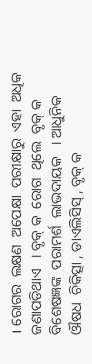। ରୋଗର  ଲକ୍ଷଣ  ଅପେକ୍ଷା  ପରୀକ୍ଷାରୁ  ଏହା  ଅଧିକ  ଜଣାପଡିଥାଏ   । ବୃକ୍ କ  ରୋଗ  ଥିଲେ  ବୃକ୍ କ  ବିଶେଷଜ୍ଞଙ୍କ  ପରାମର୍ଶ  ଲାଭଦାୟକ   । ଆଧୁନିକ  ଔଷଧ  ଚିକିତ୍ସା , ଡାଏଲିସିସ୍ , ବୃକ୍ କ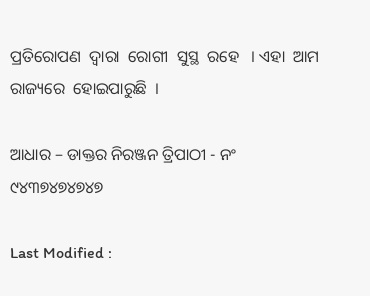ପ୍ରତିରୋପଣ  ଦ୍ଵାରା  ରୋଗୀ  ସୁସ୍ଥ  ରହେ   । ଏହା  ଆମ  ରାଜ୍ୟରେ  ହୋଇପାରୁଛି  ।

ଆଧାର – ଡାକ୍ତର ନିରଞ୍ଜନ ତ୍ରିପାଠୀ - ନଂ ୯୪୩୭୪୭୪୭୪୭

Last Modified :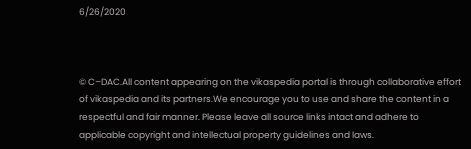6/26/2020



© C–DAC.All content appearing on the vikaspedia portal is through collaborative effort of vikaspedia and its partners.We encourage you to use and share the content in a respectful and fair manner. Please leave all source links intact and adhere to applicable copyright and intellectual property guidelines and laws.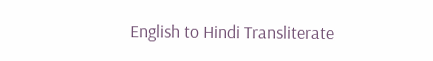English to Hindi Transliterate